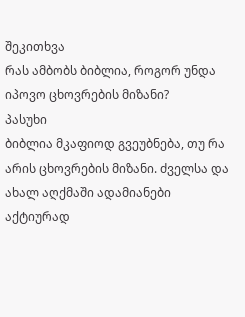შეკითხვა
რას ამბობს ბიბლია, როგორ უნდა იპოვო ცხოვრების მიზანი?
პასუხი
ბიბლია მკაფიოდ გვეუბნება, თუ რა არის ცხოვრების მიზანი. ძველსა და ახალ აღქმაში ადამიანები აქტიურად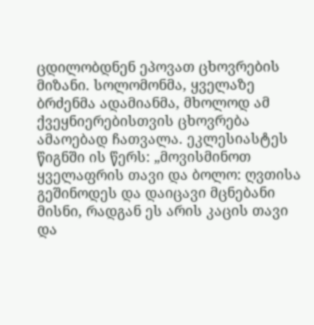ცდილობდნენ ეპოვათ ცხოვრების მიზანი. სოლომონმა, ყველაზე ბრძენმა ადამიანმა, მხოლოდ ამ ქვეყნიერებისთვის ცხოვრება ამაოებად ჩათვალა. ეკლესიასტეს წიგნში ის წერს: „მოვისმინოთ ყველაფრის თავი და ბოლო: ღვთისა გეშინოდეს და დაიცავი მცნებანი მისნი, რადგან ეს არის კაცის თავი და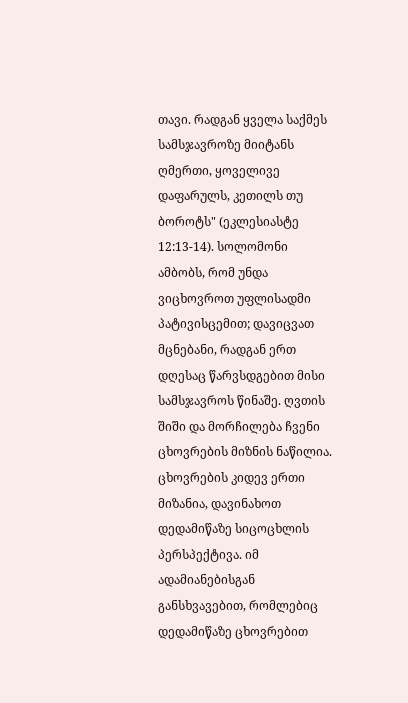თავი. რადგან ყველა საქმეს სამსჯავროზე მიიტანს ღმერთი, ყოველივე დაფარულს, კეთილს თუ ბოროტს" (ეკლესიასტე 12:13-14). სოლომონი ამბობს, რომ უნდა ვიცხოვროთ უფლისადმი პატივისცემით; დავიცვათ მცნებანი, რადგან ერთ დღესაც წარვსდგებით მისი სამსჯავროს წინაშე. ღვთის შიში და მორჩილება ჩვენი ცხოვრების მიზნის ნაწილია.
ცხოვრების კიდევ ერთი მიზანია, დავინახოთ დედამიწაზე სიცოცხლის პერსპექტივა. იმ ადამიანებისგან განსხვავებით, რომლებიც დედამიწაზე ცხოვრებით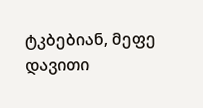ტკბებიან, მეფე დავითი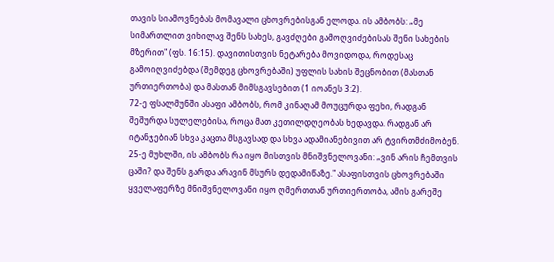თავის სიამოვნებას მომავალი ცხოვრებისგან ელოდა. ის ამბობს: „მე სიმართლით ვიხილავ შენს სახეს, გავძღები გამოღვიძებისას შენი სახების მზერით" (ფს. 16:15). დავითისთვის ნეტარება მოვიდოდა, როდესაც გამოიღვიძებდა (შემდეგ ცხოვრებაში) უფლის სახის შეცნობით (მასთან ურთიერთობა) და მასთან მიმსგავსებით (1 იოანეს 3:2).
72-ე ფსალმუნში ასაფი ამბობს, რომ კინაღამ მოუცურდა ფეხი, რადგან შეშურდა სულელებისა, როცა მათ კეთილდღეობას ხედავდა. რადგან არ იტანჯებიან სხვა კაცთა მსგავსად და სხვა ადამიანებივით არ ტვირთმძიმობენ. 25-ე მუხლში, ის ამბობს რა იყო მისთვის მნიშვნელოვანი: „ვინ არის ჩემთვის ცაში? და შენს გარდა არავინ მსურს დედამიწაზე." ასაფისთვის ცხოვრებაში ყველაფერზე მნიშვნელოვანი იყო ღმერთთან ურთიერთობა, ამის გარეშე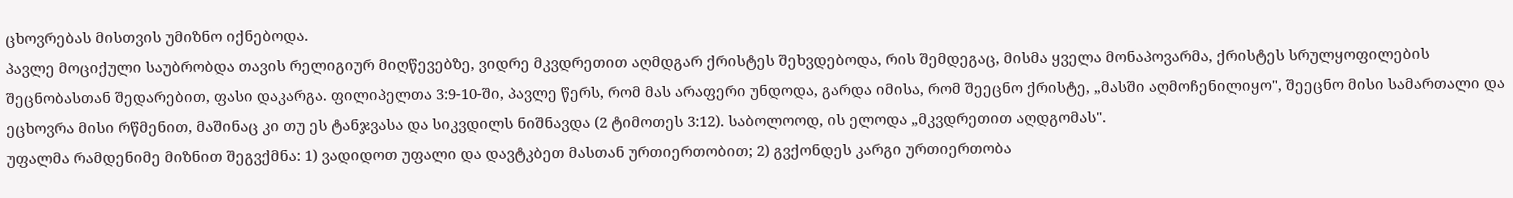ცხოვრებას მისთვის უმიზნო იქნებოდა.
პავლე მოციქული საუბრობდა თავის რელიგიურ მიღწევებზე, ვიდრე მკვდრეთით აღმდგარ ქრისტეს შეხვდებოდა, რის შემდეგაც, მისმა ყველა მონაპოვარმა, ქრისტეს სრულყოფილების შეცნობასთან შედარებით, ფასი დაკარგა. ფილიპელთა 3:9-10-ში, პავლე წერს, რომ მას არაფერი უნდოდა, გარდა იმისა, რომ შეეცნო ქრისტე, „მასში აღმოჩენილიყო", შეეცნო მისი სამართალი და ეცხოვრა მისი რწმენით, მაშინაც კი თუ ეს ტანჯვასა და სიკვდილს ნიშნავდა (2 ტიმოთეს 3:12). საბოლოოდ, ის ელოდა „მკვდრეთით აღდგომას".
უფალმა რამდენიმე მიზნით შეგვქმნა: 1) ვადიდოთ უფალი და დავტკბეთ მასთან ურთიერთობით; 2) გვქონდეს კარგი ურთიერთობა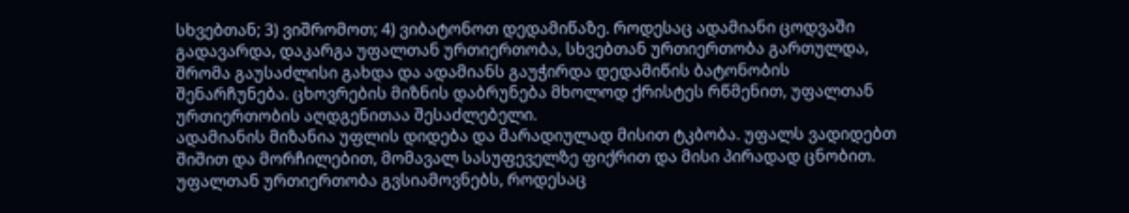სხვებთან; 3) ვიშრომოთ; 4) ვიბატონოთ დედამიწაზე. როდესაც ადამიანი ცოდვაში გადავარდა, დაკარგა უფალთან ურთიერთობა, სხვებთან ურთიერთობა გართულდა, შრომა გაუსაძლისი გახდა და ადამიანს გაუჭირდა დედამიწის ბატონობის შენარჩუნება. ცხოვრების მიზნის დაბრუნება მხოლოდ ქრისტეს რწმენით, უფალთან ურთიერთობის აღდგენითაა შესაძლებელი.
ადამიანის მიზანია უფლის დიდება და მარადიულად მისით ტკბობა. უფალს ვადიდებთ შიშით და მორჩილებით, მომავალ სასუფეველზე ფიქრით და მისი პირადად ცნობით. უფალთან ურთიერთობა გვსიამოვნებს, როდესაც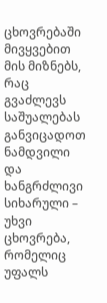ცხოვრებაში მივყვებით მის მიზნებს, რაც გვაძლევს საშუალებას განვიცადოთ ნამდვილი და ხანგრძლივი სიხარული – უხვი ცხოვრება, რომელიც უფალს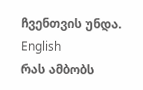ჩვენთვის უნდა.
English
რას ამბობს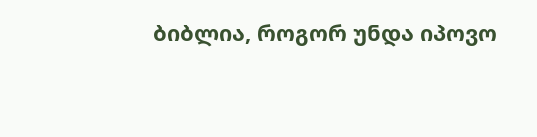ბიბლია, როგორ უნდა იპოვო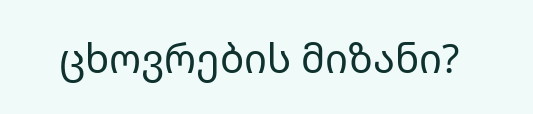ცხოვრების მიზანი?